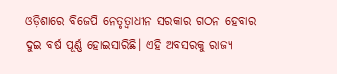ଓଡ଼ିଶାରେ ବିଜେପି ନେତୃତ୍ୱାଧୀନ ସରକାର ଗଠନ ହେବାର ଦୁଇ ବର୍ଷ ପୂର୍ଣ୍ଣ ହୋଇସାରିଛି। ଏହି ଅବସରକୁ ରାଜ୍ୟ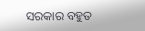ସରକାର ବହୁତ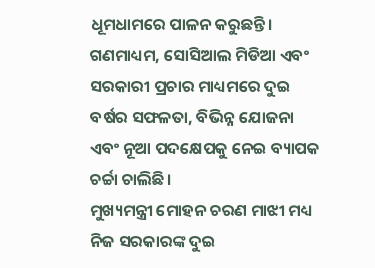ଧୂମଧାମରେ ପାଳନ କରୁଛନ୍ତି। ଗଣମାଧ୍ୟମ, ସୋସିଆଲ ମିଡିଆ ଏବଂ ସରକାରୀ ପ୍ରଚାର ମାଧ୍ୟମରେ ଦୁଇ ବର୍ଷର ସଫଳତା, ବିଭିନ୍ନ ଯୋଜନା ଏବଂ ନୂଆ ପଦକ୍ଷେପକୁ ନେଇ ବ୍ୟାପକ ଚର୍ଚ୍ଚା ଚାଲିଛି।
ମୁଖ୍ୟମନ୍ତ୍ରୀ ମୋହନ ଚରଣ ମାଝୀ ମଧ୍ୟ ନିଜ ସରକାରଙ୍କ ଦୁଇ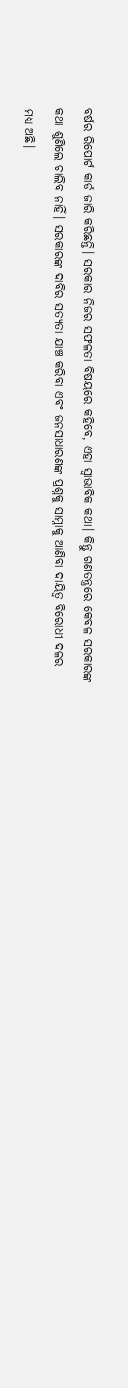ବର୍ଷର ରିପୋର୍ଟ କାର୍ଡ ଜାରି କରିଛନ୍ତି। ସରକାର ନିଜର ସଫଳତା ବିଷୟରେ କହିବେ, ଏହା ସ୍ୱାଭାବିକ କଥା। କିନ୍ତୁ ଗଣତନ୍ତ୍ରରେ କେବଳ ସରକାରଙ୍କ କଥା ଶୁଣିଲେ ଚାଲିବ ନାହିଁ। ସରକାରଙ୍କ ଦାବିର ସତ୍ୟତା ଯାଞ୍ଚ କରିବା ଏବଂ ଜନସାଧାରଣଙ୍କ ପ୍ରଶ୍ନକୁ ସାମ୍ନାକୁ ଆଣିବା ଦାୟିତ୍ୱ ବିରୋଧୀ ଦଳର ମଧ୍ୟ ଅଛି।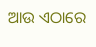ଆଉ ଏଠାରେ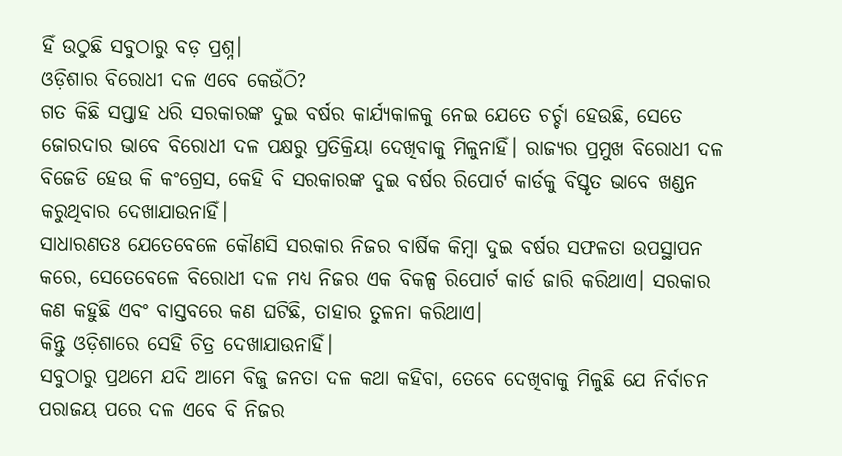ହିଁ ଉଠୁଛି ସବୁଠାରୁ ବଡ଼ ପ୍ରଶ୍ନ।
ଓଡ଼ିଶାର ବିରୋଧୀ ଦଳ ଏବେ କେଉଁଠି?
ଗତ କିଛି ସପ୍ତାହ ଧରି ସରକାରଙ୍କ ଦୁଇ ବର୍ଷର କାର୍ଯ୍ୟକାଳକୁ ନେଇ ଯେତେ ଚର୍ଚ୍ଚା ହେଉଛି, ସେତେ ଜୋରଦାର ଭାବେ ବିରୋଧୀ ଦଳ ପକ୍ଷରୁ ପ୍ରତିକ୍ରିୟା ଦେଖିବାକୁ ମିଳୁନାହିଁ। ରାଜ୍ୟର ପ୍ରମୁଖ ବିରୋଧୀ ଦଳ ବିଜେଡି ହେଉ କି କଂଗ୍ରେସ, କେହି ବି ସରକାରଙ୍କ ଦୁଇ ବର୍ଷର ରିପୋର୍ଟ କାର୍ଡକୁ ବିସ୍ତୃତ ଭାବେ ଖଣ୍ଡନ କରୁଥିବାର ଦେଖାଯାଉନାହିଁ।
ସାଧାରଣତଃ ଯେତେବେଳେ କୌଣସି ସରକାର ନିଜର ବାର୍ଷିକ କିମ୍ବା ଦୁଇ ବର୍ଷର ସଫଳତା ଉପସ୍ଥାପନ କରେ, ସେତେବେଳେ ବିରୋଧୀ ଦଳ ମଧ୍ୟ ନିଜର ଏକ ବିକଳ୍ପ ରିପୋର୍ଟ କାର୍ଡ ଜାରି କରିଥାଏ। ସରକାର କଣ କହୁଛି ଏବଂ ବାସ୍ତବରେ କଣ ଘଟିଛି, ତାହାର ତୁଳନା କରିଥାଏ।
କିନ୍ତୁ ଓଡ଼ିଶାରେ ସେହି ଚିତ୍ର ଦେଖାଯାଉନାହିଁ।
ସବୁଠାରୁ ପ୍ରଥମେ ଯଦି ଆମେ ବିଜୁ ଜନତା ଦଳ କଥା କହିବା, ତେବେ ଦେଖିବାକୁ ମିଳୁଛି ଯେ ନିର୍ବାଚନ ପରାଜୟ ପରେ ଦଳ ଏବେ ବି ନିଜର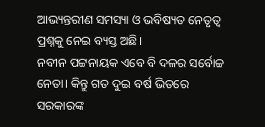ଆଭ୍ୟନ୍ତରୀଣ ସମସ୍ୟା ଓ ଭବିଷ୍ୟତ ନେତୃତ୍ୱ ପ୍ରଶ୍ନକୁ ନେଇ ବ୍ୟସ୍ତ ଅଛି।
ନବୀନ ପଟ୍ଟନାୟକ ଏବେ ବି ଦଳର ସର୍ବୋଚ୍ଚ ନେତା। କିନ୍ତୁ ଗତ ଦୁଇ ବର୍ଷ ଭିତରେ ସରକାରଙ୍କ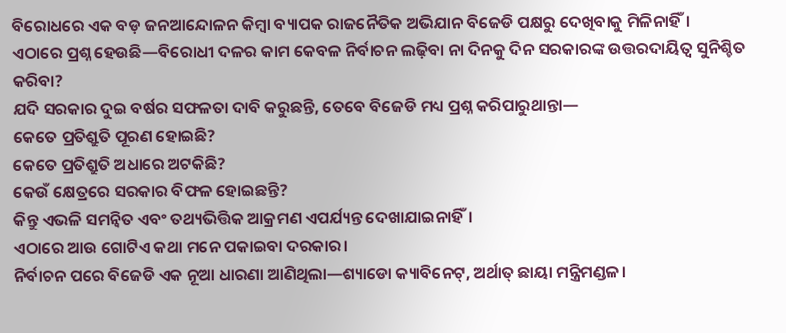ବିରୋଧରେ ଏକ ବଡ଼ ଜନଆନ୍ଦୋଳନ କିମ୍ବା ବ୍ୟାପକ ରାଜନୈତିକ ଅଭିଯାନ ବିଜେଡି ପକ୍ଷରୁ ଦେଖିବାକୁ ମିଳିନାହିଁ।
ଏଠାରେ ପ୍ରଶ୍ନ ହେଉଛି—ବିରୋଧୀ ଦଳର କାମ କେବଳ ନିର୍ବାଚନ ଲଢ଼ିବା ନା ଦିନକୁ ଦିନ ସରକାରଙ୍କ ଉତ୍ତରଦାୟିତ୍ୱ ସୁନିଶ୍ଚିତ କରିବା?
ଯଦି ସରକାର ଦୁଇ ବର୍ଷର ସଫଳତା ଦାବି କରୁଛନ୍ତି, ତେବେ ବିଜେଡି ମଧ୍ୟ ପ୍ରଶ୍ନ କରିପାରୁଥାନ୍ତା—
କେତେ ପ୍ରତିଶ୍ରୁତି ପୂରଣ ହୋଇଛି?
କେତେ ପ୍ରତିଶ୍ରୁତି ଅଧାରେ ଅଟକିଛି?
କେଉଁ କ୍ଷେତ୍ରରେ ସରକାର ବିଫଳ ହୋଇଛନ୍ତି?
କିନ୍ତୁ ଏଭଳି ସମନ୍ୱିତ ଏବଂ ତଥ୍ୟଭିତ୍ତିକ ଆକ୍ରମଣ ଏପର୍ଯ୍ୟନ୍ତ ଦେଖାଯାଇନାହିଁ।
ଏଠାରେ ଆଉ ଗୋଟିଏ କଥା ମନେ ପକାଇବା ଦରକାର।
ନିର୍ବାଚନ ପରେ ବିଜେଡି ଏକ ନୂଆ ଧାରଣା ଆଣିଥିଲା—ଶ୍ୟାଡୋ କ୍ୟାବିନେଟ୍, ଅର୍ଥାତ୍ ଛାୟା ମନ୍ତ୍ରିମଣ୍ଡଳ।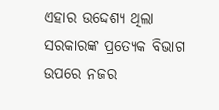ଏହାର ଉଦ୍ଦେଶ୍ୟ ଥିଲା ସରକାରଙ୍କ ପ୍ରତ୍ୟେକ ବିଭାଗ ଉପରେ ନଜର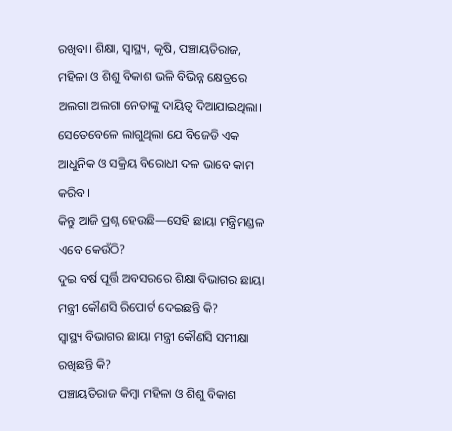ରଖିବା। ଶିକ୍ଷା, ସ୍ୱାସ୍ଥ୍ୟ, କୃଷି, ପଞ୍ଚାୟତିରାଜ, ମହିଳା ଓ ଶିଶୁ ବିକାଶ ଭଳି ବିଭିନ୍ନ କ୍ଷେତ୍ରରେ ଅଲଗା ଅଲଗା ନେତାଙ୍କୁ ଦାୟିତ୍ୱ ଦିଆଯାଇଥିଲା।
ସେତେବେଳେ ଲାଗୁଥିଲା ଯେ ବିଜେଡି ଏକ ଆଧୁନିକ ଓ ସକ୍ରିୟ ବିରୋଧୀ ଦଳ ଭାବେ କାମ କରିବ।
କିନ୍ତୁ ଆଜି ପ୍ରଶ୍ନ ହେଉଛି—ସେହି ଛାୟା ମନ୍ତ୍ରିମଣ୍ଡଳ ଏବେ କେଉଁଠି?
ଦୁଇ ବର୍ଷ ପୂର୍ତ୍ତି ଅବସରରେ ଶିକ୍ଷା ବିଭାଗର ଛାୟା ମନ୍ତ୍ରୀ କୌଣସି ରିପୋର୍ଟ ଦେଇଛନ୍ତି କି?
ସ୍ୱାସ୍ଥ୍ୟ ବିଭାଗର ଛାୟା ମନ୍ତ୍ରୀ କୌଣସି ସମୀକ୍ଷା ରଖିଛନ୍ତି କି?
ପଞ୍ଚାୟତିରାଜ କିମ୍ବା ମହିଳା ଓ ଶିଶୁ ବିକାଶ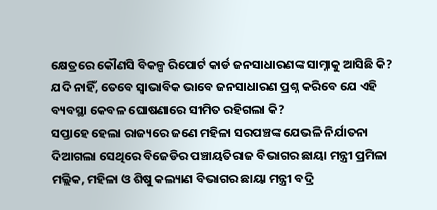କ୍ଷେତ୍ରରେ କୌଣସି ବିକଳ୍ପ ରିପୋର୍ଟ କାର୍ଡ ଜନସାଧାରଣଙ୍କ ସାମ୍ନାକୁ ଆସିଛି କି?
ଯଦି ନାହିଁ, ତେବେ ସ୍ୱାଭାବିକ ଭାବେ ଜନସାଧାରଣ ପ୍ରଶ୍ନ କରିବେ ଯେ ଏହି ବ୍ୟବସ୍ଥା କେବଳ ଘୋଷଣାରେ ସୀମିତ ରହିଗଲା କି?
ସପ୍ତାହେ ହେଲା ରାଜ୍ୟରେ ଜଣେ ମହିଳା ସରପଞ୍ଚଙ୍କ ଯେଭଳି ନିର୍ଯାତନା ଦିଆଗଲା ସେଥିରେ ବିଜେଡିର ପଞ୍ଚାୟତିରାଜ ବିଭାଗର ଛାୟା ମନ୍ତ୍ରୀ ପ୍ରମିଳା ମଲ୍ଲିକ, ମହିଳା ଓ ଶିଷୁ କଲ୍ୟାଣ ବିଭାଗର ଛାୟା ମନ୍ତ୍ରୀ ବଦ୍ରି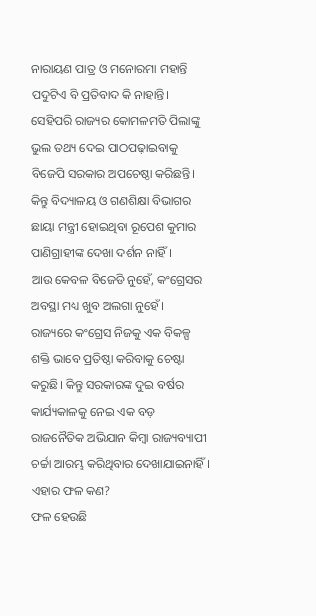ନାରାୟଣ ପାତ୍ର ଓ ମନୋରମା ମହାନ୍ତି ପଦୁଟିଏ ବି ପ୍ରତିବାଦ କି ନାହାନ୍ତି।
ସେହିପରି ରାଜ୍ୟର କୋମଳମତି ପିଲାଙ୍କୁ ଭୁଲ ତଥ୍ୟ ଦେଇ ପାଠପଢ଼ାଇବାକୁ ବିଜେପି ସରକାର ଅପଚେଷ୍ଠା କରିଛନ୍ତି। କିନ୍ତୁ ବିଦ୍ୟାଳୟ ଓ ଗଣଶିକ୍ଷା ବିଭାଗର ଛାୟା ମନ୍ତ୍ରୀ ହୋଇଥିବା ରୂପେଶ କୁମାର ପାଣିଗ୍ରାହୀଙ୍କ ଦେଖା ଦର୍ଶନ ନାହିଁ।
ଆଉ କେବଳ ବିଜେଡି ନୁହେଁ, କଂଗ୍ରେସର ଅବସ୍ଥା ମଧ୍ୟ ଖୁବ ଅଲଗା ନୁହେଁ।
ରାଜ୍ୟରେ କଂଗ୍ରେସ ନିଜକୁ ଏକ ବିକଳ୍ପ ଶକ୍ତି ଭାବେ ପ୍ରତିଷ୍ଠା କରିବାକୁ ଚେଷ୍ଟା କରୁଛି। କିନ୍ତୁ ସରକାରଙ୍କ ଦୁଇ ବର୍ଷର କାର୍ଯ୍ୟକାଳକୁ ନେଇ ଏକ ବଡ଼ ରାଜନୈତିକ ଅଭିଯାନ କିମ୍ବା ରାଜ୍ୟବ୍ୟାପୀ ଚର୍ଚ୍ଚା ଆରମ୍ଭ କରିଥିବାର ଦେଖାଯାଇନାହିଁ।
ଏହାର ଫଳ କଣ?
ଫଳ ହେଉଛି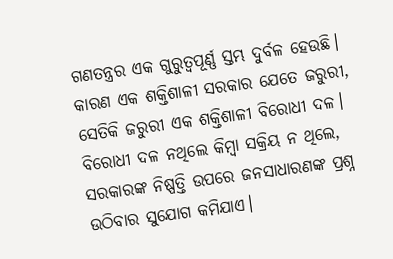ଗଣତନ୍ତ୍ରର ଏକ ଗୁରୁତ୍ୱପୂର୍ଣ୍ଣ ସ୍ତମ୍ଭ ଦୁର୍ବଳ ହେଉଛି।
କାରଣ ଏକ ଶକ୍ତିଶାଳୀ ସରକାର ଯେତେ ଜରୁରୀ, ସେତିକି ଜରୁରୀ ଏକ ଶକ୍ତିଶାଳୀ ବିରୋଧୀ ଦଳ।
ବିରୋଧୀ ଦଳ ନଥିଲେ କିମ୍ବା ସକ୍ରିୟ ନ ଥିଲେ, ସରକାରଙ୍କ ନିଷ୍ପତ୍ତି ଉପରେ ଜନସାଧାରଣଙ୍କ ପ୍ରଶ୍ନ ଉଠିବାର ସୁଯୋଗ କମିଯାଏ।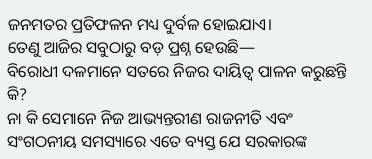ଜନମତର ପ୍ରତିଫଳନ ମଧ୍ୟ ଦୁର୍ବଳ ହୋଇଯାଏ।
ତେଣୁ ଆଜିର ସବୁଠାରୁ ବଡ଼ ପ୍ରଶ୍ନ ହେଉଛି—
ବିରୋଧୀ ଦଳମାନେ ସତରେ ନିଜର ଦାୟିତ୍ୱ ପାଳନ କରୁଛନ୍ତି କି?
ନା କି ସେମାନେ ନିଜ ଆଭ୍ୟନ୍ତରୀଣ ରାଜନୀତି ଏବଂ ସଂଗଠନୀୟ ସମସ୍ୟାରେ ଏତେ ବ୍ୟସ୍ତ ଯେ ସରକାରଙ୍କ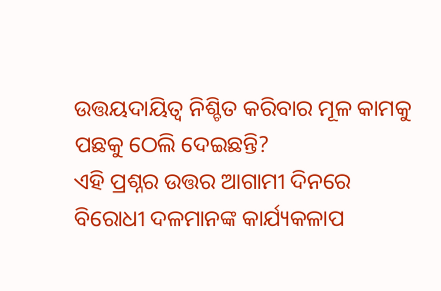ଉତ୍ତୟଦାୟିତ୍ୱ ନିଶ୍ଚିତ କରିବାର ମୂଳ କାମକୁ ପଛକୁ ଠେଲି ଦେଇଛନ୍ତି?
ଏହି ପ୍ରଶ୍ନର ଉତ୍ତର ଆଗାମୀ ଦିନରେ ବିରୋଧୀ ଦଳମାନଙ୍କ କାର୍ଯ୍ୟକଳାପ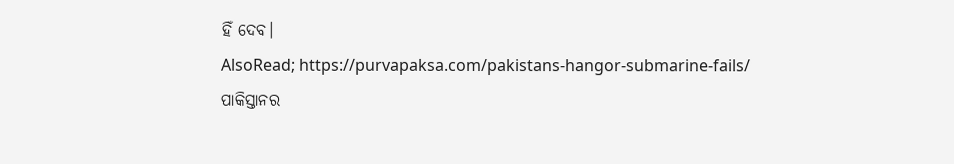ହିଁ ଦେବ।
AlsoRead; https://purvapaksa.com/pakistans-hangor-submarine-fails/
ପାକିସ୍ତାନର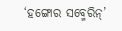‘ହଙ୍ଗୋର ସବ୍ମେରିନ୍’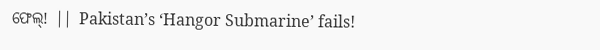ଫେଲ୍! || Pakistan’s ‘Hangor Submarine’ fails!